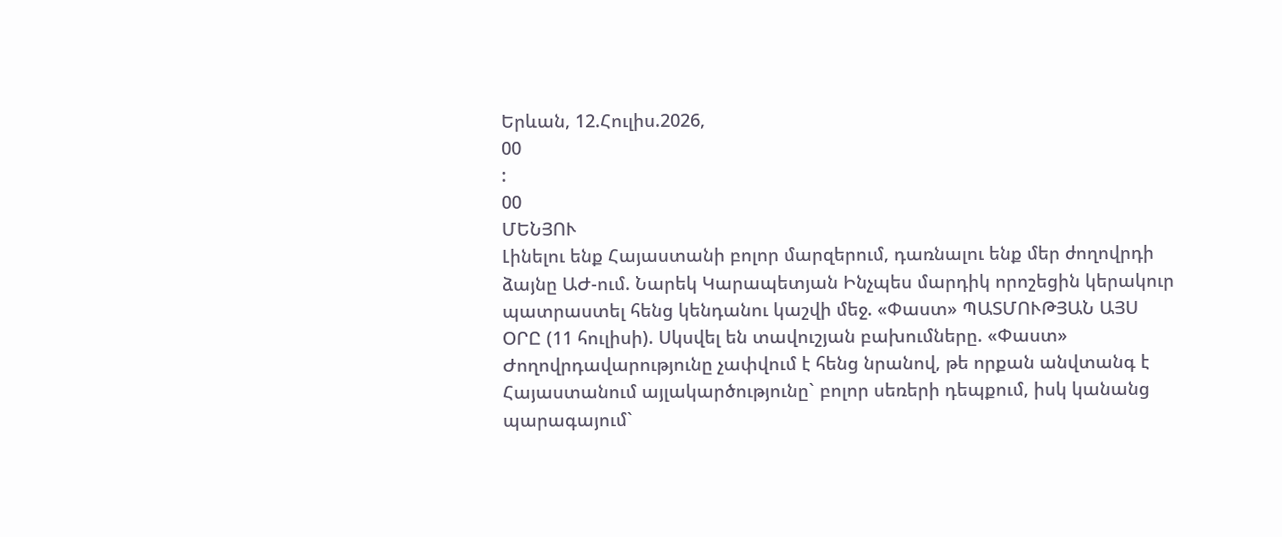Երևան, 12.Հուլիս.2026,
00
:
00
ՄԵՆՅՈՒ
Լինելու ենք Հայաստանի բոլոր մարզերում, դառնալու ենք մեր ժողովրդի ձայնը ԱԺ-ում. Նարեկ Կարապետյան Ինչպես մարդիկ որոշեցին կերակուր պատրաստել հենց կենդանու կաշվի մեջ. «Փաստ» ՊԱՏՄՈՒԹՅԱՆ ԱՅՍ ՕՐԸ (11 հուլիսի). Սկսվել են տավուշյան բախումները. «Փաստ» Ժողովրդավարությունը չափվում է հենց նրանով, թե որքան անվտանգ է Հայաստանում այլակարծությունը` բոլոր սեռերի դեպքում, իսկ կանանց պարագայում`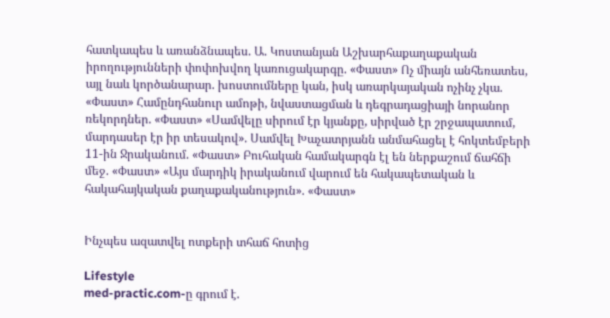հատկապես և առանձնապես. Ա. Կոստանյան Աշխարհաքաղաքական իրողությունների փոփոխվող կառուցակարգը. «Փաստ» Ոչ միայն անհեռատես, այլ նաև կործանարար. խոստումները կան, իսկ առարկայական ոչինչ չկա. «Փաստ» Համընդհանուր ամոթի, նվաստացման և դեգրադացիայի նորանոր ռեկորդներ. «Փաստ» «Սամվելը սիրում էր կյանքը, սիրված էր շրջապատում, մարդասեր էր իր տեսակով». Սամվել Խաչատրյանն անմահացել է հոկտեմբերի 11-ին Ջրականում. «Փաստ» Բուհական համակարգն էլ են ներքաշում ճահճի մեջ. «Փաստ» «Այս մարդիկ իրականում վարում են հակապետական և հակահայկական քաղաքականություն». «Փաստ»


Ինչպես ազատվել ոտքերի տհաճ հոտից

Lifestyle
med-practic.com-ը գրում է.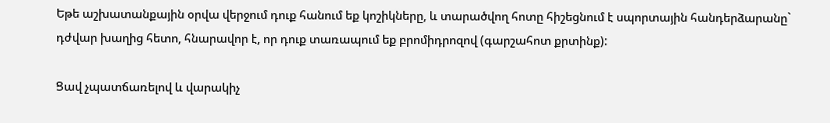Եթե աշխատանքային օրվա վերջում դուք հանում եք կոշիկները, և տարածվող հոտը հիշեցնում է սպորտային հանդերձարանը` դժվար խաղից հետո, հնարավոր է, որ դուք տառապում եք բրոմիդրոզով (գարշահոտ քրտինք):

Ցավ չպատճառելով և վարակիչ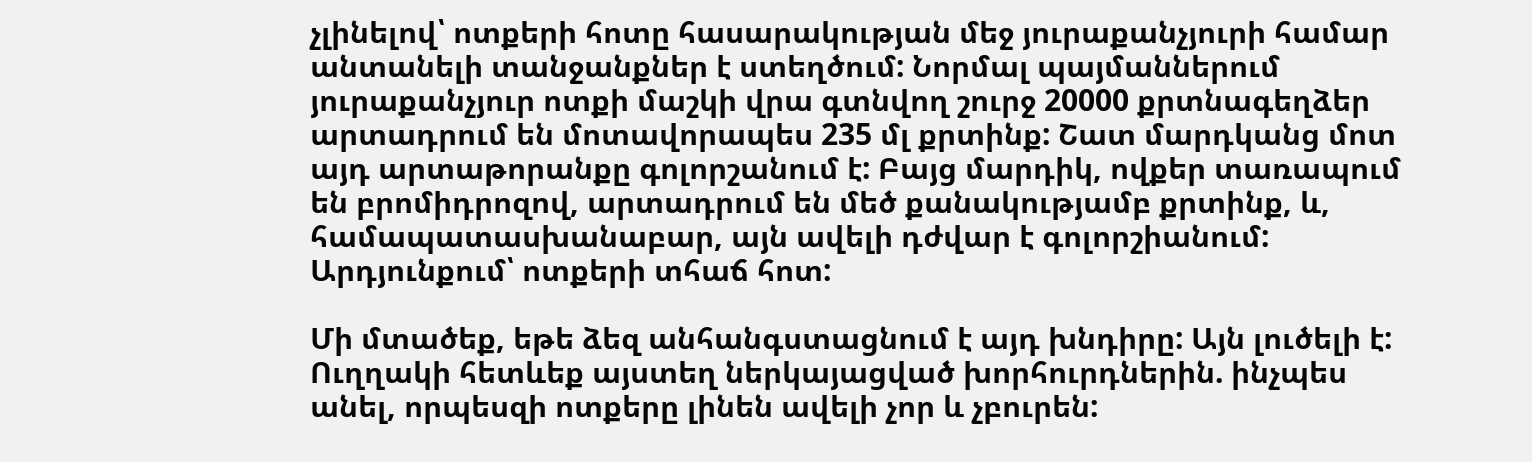չլինելով՝ ոտքերի հոտը հասարակության մեջ յուրաքանչյուրի համար անտանելի տանջանքներ է ստեղծում: Նորմալ պայմաններում յուրաքանչյուր ոտքի մաշկի վրա գտնվող շուրջ 20000 քրտնագեղձեր արտադրում են մոտավորապես 235 մլ քրտինք: Շատ մարդկանց մոտ այդ արտաթորանքը գոլորշանում է: Բայց մարդիկ, ովքեր տառապում են բրոմիդրոզով, արտադրում են մեծ քանակությամբ քրտինք, և, համապատասխանաբար, այն ավելի դժվար է գոլորշիանում: Արդյունքում՝ ոտքերի տհաճ հոտ:

Մի մտածեք, եթե ձեզ անհանգստացնում է այդ խնդիրը: Այն լուծելի է: Ուղղակի հետևեք այստեղ ներկայացված խորհուրդներին. ինչպես անել, որպեսզի ոտքերը լինեն ավելի չոր և չբուրեն: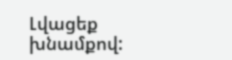Լվացեք խնամքով: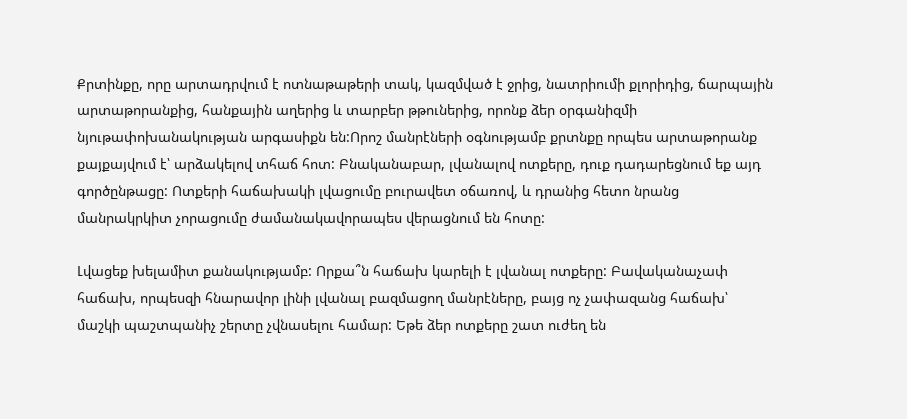Քրտինքը, որը արտադրվում է ոտնաթաթերի տակ, կազմված է ջրից, նատրիումի քլորիդից, ճարպային արտաթորանքից, հանքային աղերից և տարբեր թթուներից, որոնք ձեր օրգանիզմի նյութափոխանակության արգասիքն են:Որոշ մանրէների օգնությամբ քրտնքը որպես արտաթորանք քայքայվում է՝ արձակելով տհաճ հոտ: Բնականաբար, լվանալով ոտքերը, դուք դադարեցնում եք այդ գործընթացը: Ոտքերի հաճախակի լվացումը բուրավետ օճառով, և դրանից հետո նրանց մանրակրկիտ չորացումը ժամանակավորապես վերացնում են հոտը:

Լվացեք խելամիտ քանակությամբ: Որքա՞ն հաճախ կարելի է լվանալ ոտքերը: Բավականաչափ հաճախ, որպեսզի հնարավոր լինի լվանալ բազմացող մանրէները, բայց ոչ չափազանց հաճախ՝ մաշկի պաշտպանիչ շերտը չվնասելու համար: Եթե ձեր ոտքերը շատ ուժեղ են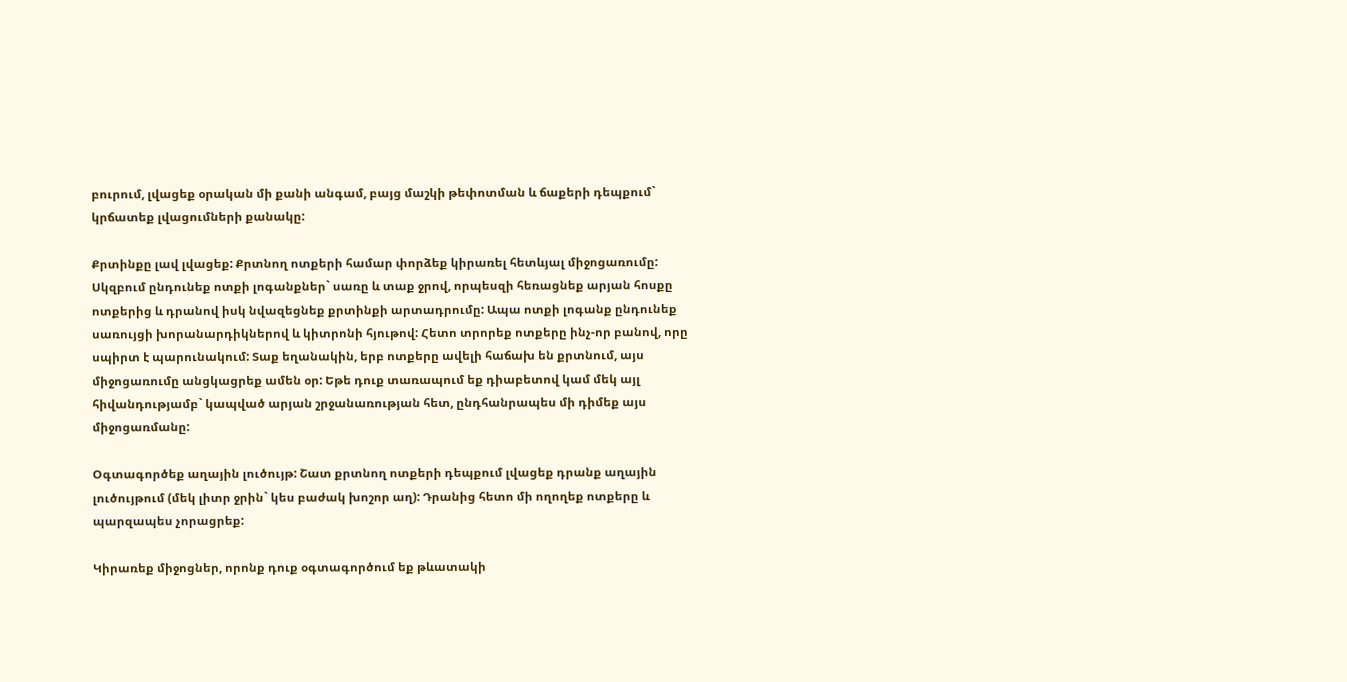բուրում, լվացեք օրական մի քանի անգամ, բայց մաշկի թեփոտման և ճաքերի դեպքում` կրճատեք լվացումների քանակը:

Քրտինքը լավ լվացեք: Քրտնող ոտքերի համար փորձեք կիրառել հետևյալ միջոցառումը: Սկզբում ընդունեք ոտքի լոգանքներ` սառը և տաք ջրով, որպեսզի հեռացնեք արյան հոսքը ոտքերից և դրանով իսկ նվազեցնեք քրտինքի արտադրումը: Ապա ոտքի լոգանք ընդունեք սառույցի խորանարդիկներով և կիտրոնի հյութով: Հետո տրորեք ոտքերը ինչ-որ բանով, որը սպիրտ է պարունակում: Տաք եղանակին, երբ ոտքերը ավելի հաճախ են քրտնում, այս միջոցառումը անցկացրեք ամեն օր: Եթե դուք տառապում եք դիաբետով կամ մեկ այլ հիվանդությամբ` կապված արյան շրջանառության հետ, ընդհանրապես մի դիմեք այս միջոցառմանը:

Օգտագործեք աղային լուծույթ: Շատ քրտնող ոտքերի դեպքում լվացեք դրանք աղային լուծույթում (մեկ լիտր ջրին` կես բաժակ խոշոր աղ): Դրանից հետո մի ողողեք ոտքերը և պարզապես չորացրեք:

Կիրառեք միջոցներ, որոնք դուք օգտագործում եք թևատակի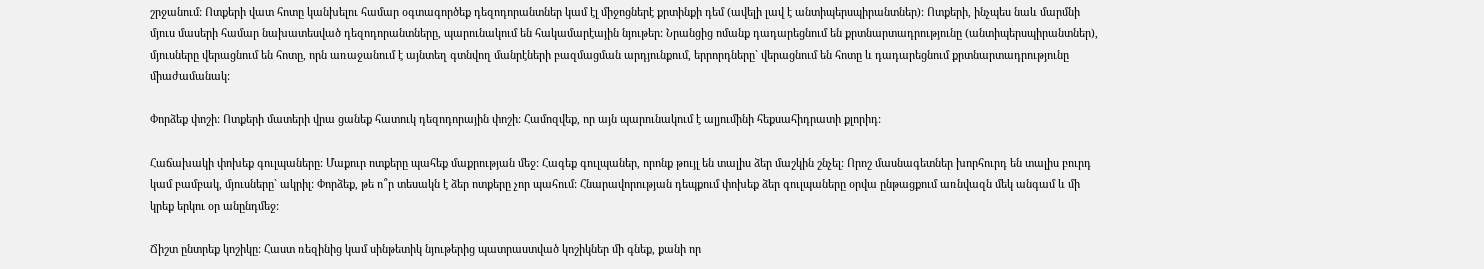շրջանում: Ոտքերի վատ հոտը կանխելու համար օգտագործեք դեզոդորանտներ կամ էլ միջոցներէ քրտինքի դեմ (ավելի լավ է անտիպերսպիրանտներ): Ոտքերի, ինչպես նաև մարմնի մյուս մասերի համար նախատեսված դեզոդորանտները, պարունակում են հակամարէային նյութեր: Նրանցից ոմանք դադարեցնում են քրտնարտադրությունը (անտիպերսպիրանտներ), մյուսները վերացնում են հոտը, որն առաջանում է այնտեղ գտնվող մանրէների բազմացման արդյունքում, երրորդները` վերացնում են հոտը և դադարեցնում քրտնարտադրությունը միաժամանակ:

Փորձեք փոշի: Ոտքերի մատերի վրա ցանեք հատուկ դեզոդորային փոշի: Համոզվեք, որ այն պարունակում է ալյումինի հեքսահիդրատի քլորիդ:

Հաճախակի փոխեք գուլպաները: Մաքուր ոտքերը պահեք մաքրության մեջ: Հագեք գուլպաներ, որոնք թույլ են տալիս ձեր մաշկին շնչել: Որոշ մասնագետներ խորհուրդ են տալիս բուրդ կամ բամբակ, մյուսները` ակրիլ: Փորձեք, թե ո՞ր տեսակն է ձեր ոտքերը չոր պահում: Հնարավորության դեպքում փոխեք ձեր գուլպաները օրվա ընթացքում առնվազն մեկ անգամ և մի կրեք երկու օր անընդմեջ:

Ճիշտ ընտրեք կոշիկը: Հաստ ռեզինից կամ սինթետիկ նյութերից պատրաստված կոշիկներ մի գնեք, քանի որ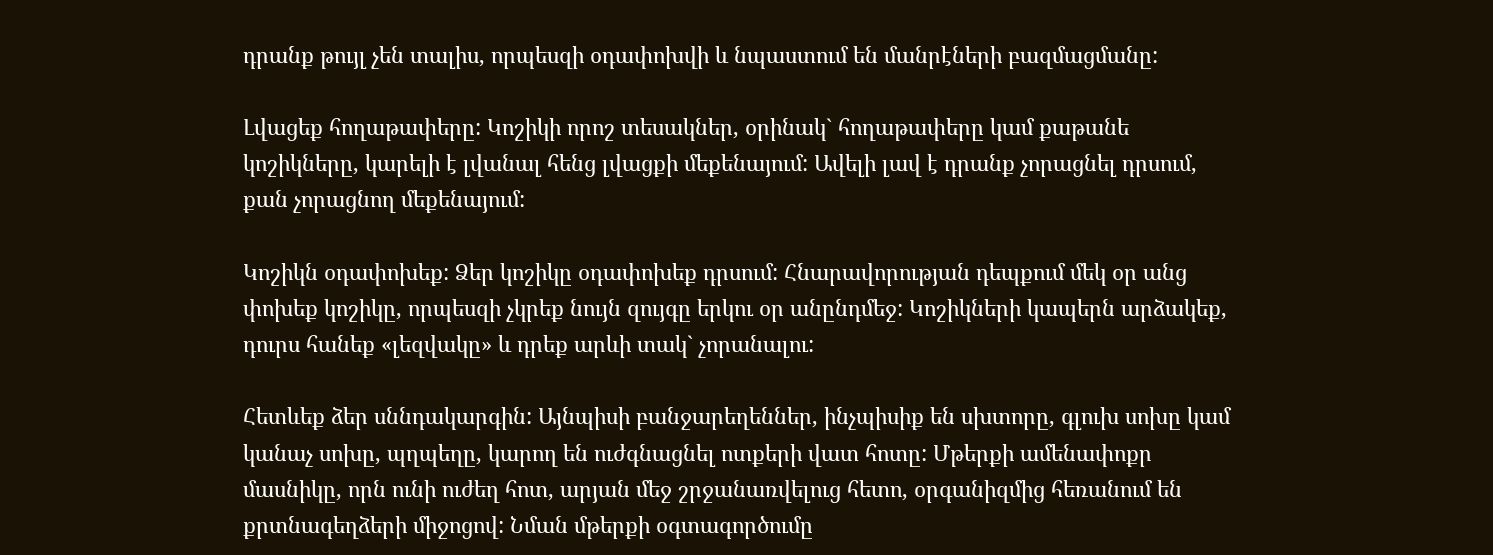դրանք թույլ չեն տալիս, որպեսզի օդափոխվի և նպաստում են մանրէների բազմացմանը:

Լվացեք հողաթափերը: Կոշիկի որոշ տեսակներ, օրինակ` հողաթափերը կամ քաթանե կոշիկները, կարելի է լվանալ հենց լվացքի մեքենայում: Ավելի լավ է դրանք չորացնել դրսում, քան չորացնող մեքենայում:

Կոշիկն օդափոխեք: Ձեր կոշիկը օդափոխեք դրսում: Հնարավորության դեպքում մեկ օր անց փոխեք կոշիկը, որպեսզի չկրեք նույն զույգը երկու օր անընդմեջ: Կոշիկների կապերն արձակեք, դուրս հանեք «լեզվակը» և դրեք արևի տակ` չորանալու:

Հետևեք ձեր սննդակարգին: Այնպիսի բանջարեղեններ, ինչպիսիք են սխտորը, գլուխ սոխը կամ կանաչ սոխը, պղպեղը, կարող են ուժգնացնել ոտքերի վատ հոտը: Մթերքի ամենափոքր մասնիկը, որն ունի ուժեղ հոտ, արյան մեջ շրջանառվելուց հետո, օրգանիզմից հեռանում են քրտնագեղձերի միջոցով: Նման մթերքի օգտագործումը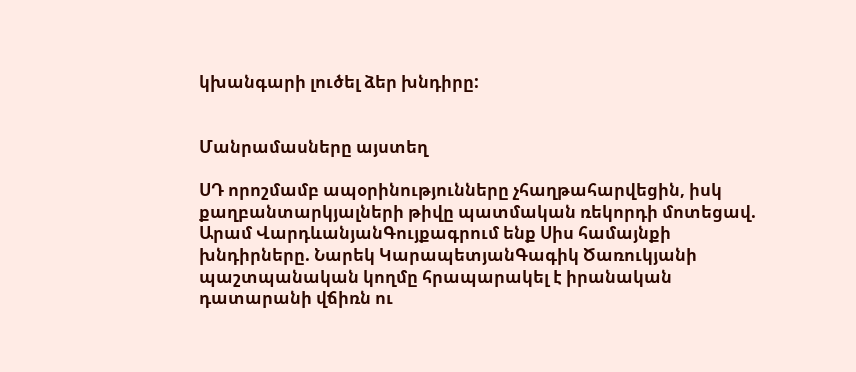կխանգարի լուծել ձեր խնդիրը:


Մանրամասները այստեղ

ՍԴ որոշմամբ ապօրինությունները չհաղթահարվեցին, իսկ քաղբանտարկյալների թիվը պատմական ռեկորդի մոտեցավ. Արամ ՎարդևանյանԳույքագրում ենք Սիս համայնքի խնդիրները. Նարեկ ԿարապետյանԳագիկ Ծառուկյանի պաշտպանական կողմը հրապարակել է իրանական դատարանի վճիռն ու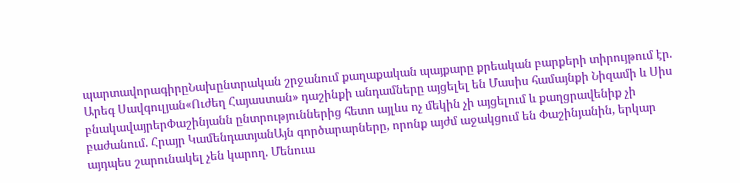պարտավորագիրըՆախընտրական շրջանում քաղաքական պայքարը քրեական բարքերի տիրույթում էր. Արեգ Սավգուլյան«Ուժեղ Հայաստան» դաշինքի անդամները այցելել են Մասիս համայնքի Նիզամի և Սիս բնակավայրերՓաշինյանն ընտրություններից հետո այլևս ոչ մեկին չի այցելում և քաղցրավենիք չի բաժանում. Հրայր ԿամենդատյանԱյն գործարարները, որոնք այժմ աջակցում են Փաշինյանին, երկար այդպես շարունակել չեն կարող. Մենուա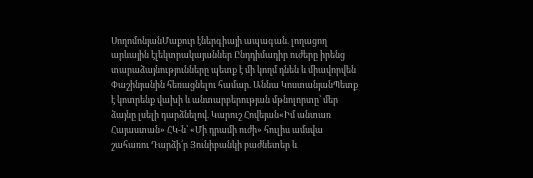ՍողոմոնյանՄաքուր էներգիայի ապագան. լողացող արևային էլեկտրակայաններ Ընդդիմադիր ուժերը իրենց տարաձայնությունները պետք է մի կողմ դնեն և միավորվեն Փաշինյանին հեռացնելու համար. Աննա ԿոստանյանՊետք է կոտրենք վախի և անտարբերության մթնոլորտը՝ մեր ձայնը լսելի դարձնելով. Կարուշ Հովեյան«Իմ անտառ Հայաստան» ՀԿ-ն՝ «Մի դրամի ուժի» հուլիս ամսվա շահառու Դարձի՛ր Յունիբանկի բաժնետեր և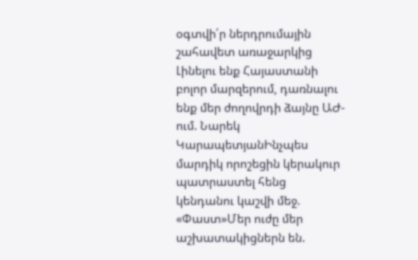օգտվի՛ր ներդրումային շահավետ առաջարկից Լինելու ենք Հայաստանի բոլոր մարզերում, դառնալու ենք մեր ժողովրդի ձայնը ԱԺ-ում. Նարեկ ԿարապետյանԻնչպես մարդիկ որոշեցին կերակուր պատրաստել հենց կենդանու կաշվի մեջ. «Փաստ»Մեր ուժը մեր աշխատակիցներն են.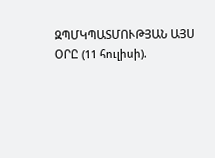ԶՊՄԿՊԱՏՄՈՒԹՅԱՆ ԱՅՍ ՕՐԸ (11 հուլիսի).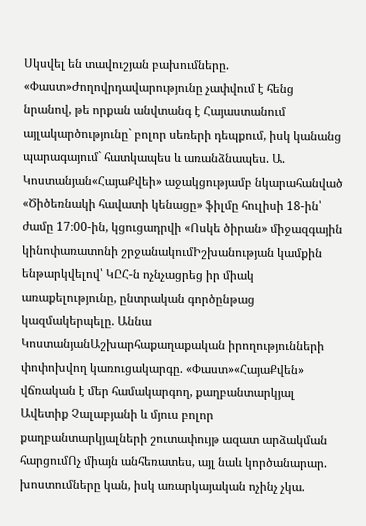Սկսվել են տավուշյան բախումները. «Փաստ»Ժողովրդավարությունը չափվում է հենց նրանով, թե որքան անվտանգ է Հայաստանում այլակարծությունը` բոլոր սեռերի դեպքում, իսկ կանանց պարագայում` հատկապես և առանձնապես. Ա. Կոստանյան«ՀայաՔվեի» աջակցությամբ նկարահանված «Ծիծեռնակի հավատի կենացը» ֆիլմը հուլիսի 18-ին՝ ժամը 17։00-ին, կցուցադրվի «Ոսկե ծիրան» միջազգային կինոփառատոնի շրջանակումԻշխանության կամքին ենթարկվելով՝ ԿԸՀ-ն ոչնչացրեց իր միակ առաքելությունը, ընտրական գործընթաց կազմակերպելը. Աննա ԿոստանյանԱշխարհաքաղաքական իրողությունների փոփոխվող կառուցակարգը. «Փաստ»«ՀայաՔվեն» վճռական է մեր համակարգող, քաղբանտարկյալ Ավետիք Չալաբյանի և մյուս բոլոր քաղբանտարկյալների շուտափույթ ազատ արձակման հարցումՈչ միայն անհեռատես, այլ նաև կործանարար. խոստումները կան, իսկ առարկայական ոչինչ չկա.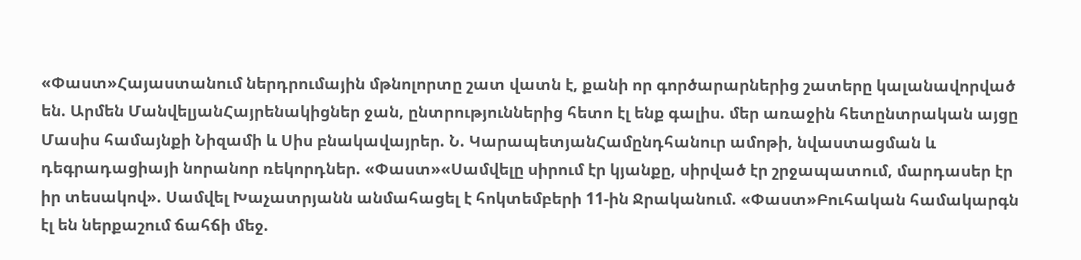«Փաստ»Հայաստանում ներդրումային մթնոլորտը շատ վատն է, քանի որ գործարարներից շատերը կալանավորված են. Արմեն ՄանվելյանՀայրենակիցներ ջան, ընտրություններից հետո էլ ենք գալիս. մեր առաջին հետընտրական այցը Մասիս համայնքի Նիզամի և Սիս բնակավայրեր. Ն. ԿարապետյանՀամընդհանուր ամոթի, նվաստացման և դեգրադացիայի նորանոր ռեկորդներ. «Փաստ»«Սամվելը սիրում էր կյանքը, սիրված էր շրջապատում, մարդասեր էր իր տեսակով». Սամվել Խաչատրյանն անմահացել է հոկտեմբերի 11-ին Ջրականում. «Փաստ»Բուհական համակարգն էլ են ներքաշում ճահճի մեջ.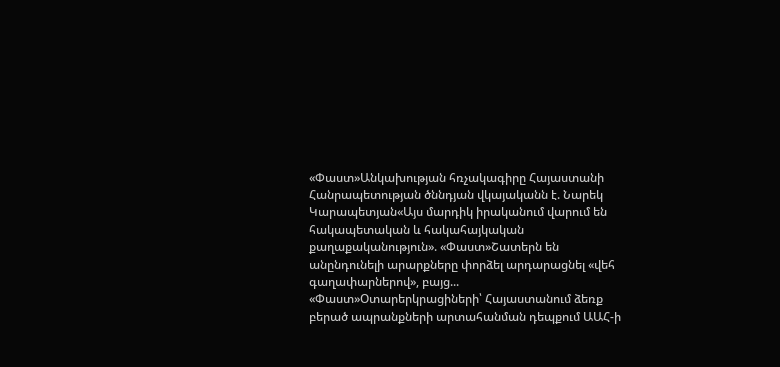«Փաստ»Անկախության հռչակագիրը Հայաստանի Հանրապետության ծննդյան վկայականն է. Նարեկ Կարապետյան«Այս մարդիկ իրականում վարում են հակապետական և հակահայկական քաղաքականություն». «Փաստ»Շատերն են անընդունելի արարքները փորձել արդարացնել «վեհ գաղափարներով», բայց... «Փաստ»Օտարերկրացիների՝ Հայաստանում ձեռք բերած ապրանքների արտահանման դեպքում ԱԱՀ-ի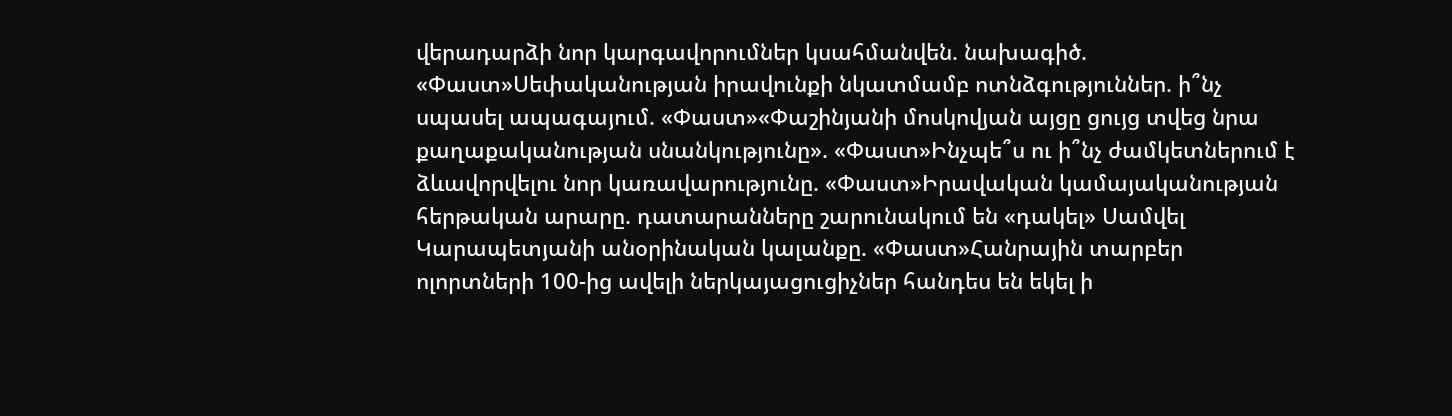վերադարձի նոր կարգավորումներ կսահմանվեն. նախագիծ. «Փաստ»Սեփականության իրավունքի նկատմամբ ոտնձգություններ. ի՞նչ սպասել ապագայում. «Փաստ»«Փաշինյանի մոսկովյան այցը ցույց տվեց նրա քաղաքականության սնանկությունը». «Փաստ»Ինչպե՞ս ու ի՞նչ ժամկետներում է ձևավորվելու նոր կառավարությունը. «Փաստ»Իրավական կամայականության հերթական արարը. դատարանները շարունակում են «դակել» Սամվել Կարապետյանի անօրինական կալանքը. «Փաստ»Հանրային տարբեր ոլորտների 100-ից ավելի ներկայացուցիչներ հանդես են եկել ի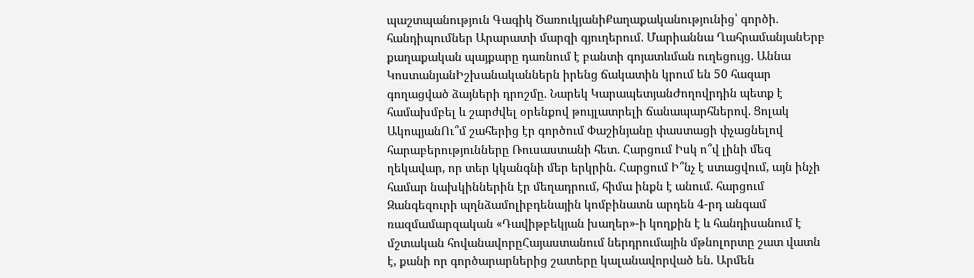պաշտպանություն Գագիկ ԾառուկյանիՔաղաքականությունից՝ գործի․ հանդիպումներ Արարատի մարզի գյուղերում․ Մարիաննա ՂահրամանյանԵրբ քաղաքական պայքարը դառնում է բանտի գոյատևման ուղեցույց. Աննա ԿոստանյանԻշխանականներն իրենց ճակատին կրում են 50 հազար գողացված ձայների դրոշմը․ Նարեկ ԿարապետյանԺողովրդին պետք է համախմբել և շարժվել օրենքով թույլատրելի ճանապարհներով. Ցոլակ ԱկոպյանՈւ՞մ շահերից էր գործում Փաշինյանը փաստացի փչացնելով հարաբերությունները Ռուսաստանի հետ․ Հարցում Իսկ ո՞վ լինի մեզ ղեկավար, որ տեր կկանգնի մեր երկրին. Հարցում Ի՞նչ է ստացվում, այն ինչի համար նախկիններին էր մեղադրում, հիմա ինքն է անում. հարցում Զանգեզուրի պղնձամոլիբդենային կոմբինատն արդեն 4-րդ անգամ ռազմամարզական «Դավիթբեկյան խաղեր»-ի կողքին է և հանդիսանում է մշտական հովանավորըՀայաստանում ներդրումային մթնոլորտը շատ վատն է, քանի որ գործարարներից շատերը կալանավորված են. Արմեն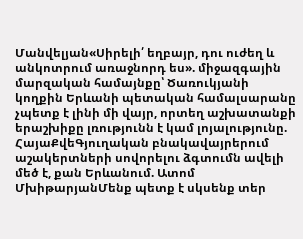Մանվելյան«Սիրելի՛ եղբայր, դու ուժեղ և անկոտրում առաջնորդ ես». միջազգային մարզական համայնքը՝ Ծառուկյանի կողքին Երևանի պետական համալսարանը չպետք է լինի մի վայր, որտեղ աշխատանքի երաշխիքը լռությունն է կամ լոյալությունը. ՀայաՔվեԳյուղական բնակավայրերում աշակերտների սովորելու ձգտումն ավելի մեծ է, քան Երևանում. Ատոմ ՄխիթարյանՄենք պետք է սկսենք տեր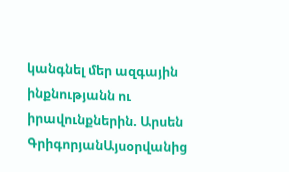կանգնել մեր ազգային ինքնությանն ու իրավունքներին. Արսեն ԳրիգորյանԱյսօրվանից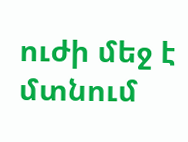ուժի մեջ է մտնում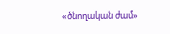«ծնողական ժամ»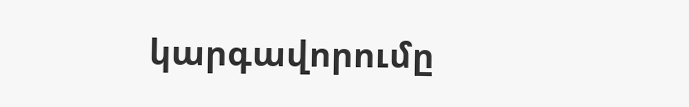կարգավորումը